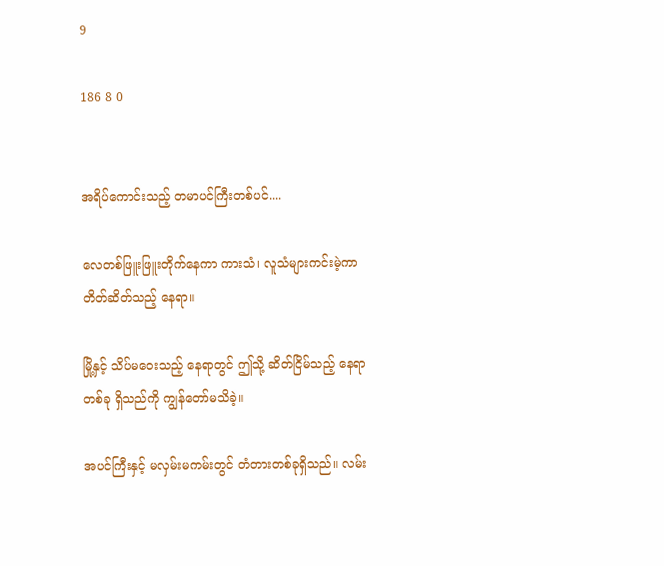9

186 8 0


အရိပ်ကောင်းသည့် တမာပင်ကြီးတစ်ပင်....

လေတစ်ဖြူးဖြူးတိုက်နေကာ ကားသံ၊ လူသံများကင်းမဲ့ကာ တိတ်ဆိတ်သည့် နေရာ။

မြို့နှင့် သိပ်မဝေးသည့် နေရာတွင် ဤသို့ ဆိတ်ငြိမ်သည့် နေရာတစ်ခု ရှိသည်ကို ကျွန်တော်မသိခဲ့။

အပင်ကြီးနှင့် မလှမ်းမကမ်းတွင် တံတားတစ်ခုရှိသည်။ လမ်း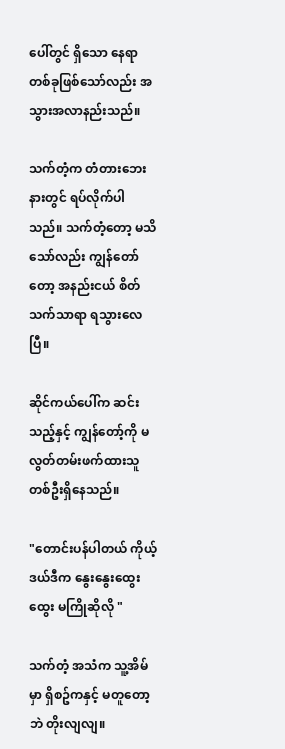ပေါ်တွင် ရှိသော နေရာတစ်ခုဖြစ်သော်လည်း အသွားအလာနည်းသည်။

သက်တံ့က တံတားဘေးနားတွင် ရပ်လိုက်ပါသည်။ သက်တံ့တော့ မသိသော်လည်း ကျွန်တော်တော့ အနည်းငယ် စိတ်သက်သာရာ ရသွားလေပြီ။

ဆိုင်ကယ်ပေါ်က ဆင်းသည့်နှင့် ကျွန်တော့်ကို မလွတ်တမ်းဖက်ထားသူတစ်ဦးရှိနေသည်။

"တောင်းပန်ပါတယ် ကိုယ့်ဒယ်ဒီက နွေးနွေးထွေးထွေး မကြိုဆိုလို "

သက်တံ့ အသံက သူ့အိမ်မှာ ရှိစဥ်ကနှင့် မတူတော့ဘဲ တိုးလျလျ။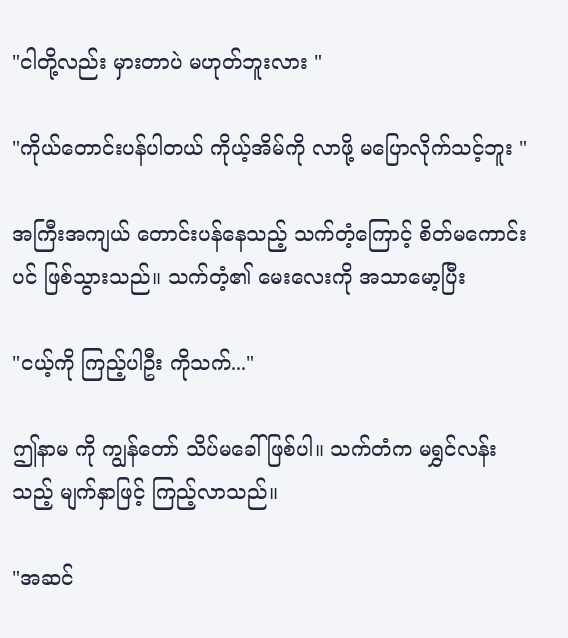"ငါတို့လည်း မှားတာပဲ မဟုတ်ဘူးလား "

"ကိုယ်တောင်းပန်ပါတယ် ကိုယ့်အိမ်ကို လာဖို့ မပြောလိုက်သင့်ဘူး "

အကြီးအကျယ် တောင်းပန်နေသည့် သက်တံ့ကြောင့် စိတ်မကောင်းပင် ဖြစ်သွားသည်။ သက်တံ့၏ မေးလေးကို အသာမော့ပြီး

"ငယ့်ကို ကြည့်ပါဦး ကိုသက်..."

ဤနာမ ကို ကျွန်တော် သိပ်မခေါ်ဖြစ်ပါ။ သက်တံက မရွှင်လန်းသည့် မျက်နှာဖြင့် ကြည့်လာသည်။

"အဆင်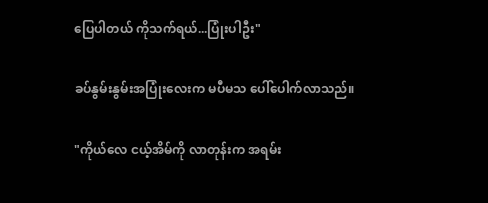ပြေပါတယ် ကိုသက်ရယ်...ပြုံးပါဦး"

ခပ်နွမ်းနွမ်းအပြုံးလေးက မပီမသ ပေါ်ပေါက်လာသည်။

"ကိုယ်လေ ငယ့်အိမ်ကို လာတုန်းက အရမ်း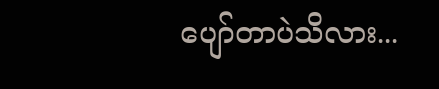ပျော်တာပဲသိလား...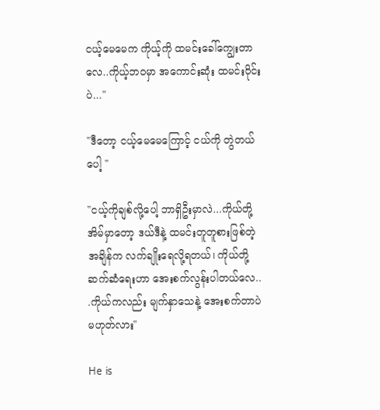ငယ့်မေမေက ကိုယ့်ကို ထမင်းခေါ်ကျွေးတာလေ..ကိုယ့်ဘဝမှာ အကောင်းဆုံး ထမင်းဝိုင်းပဲ..."

"ဒီတော့ ငယ့်မေမေကြောင့် ငယ်ကို တွဲတယ်ပေါ့ "

"ငယ့်ကိုချစ်လို့ပေါ့ ဘာရှိဦးမှာလဲ...ကိုယ်တို့အိမ်မှာတော့ ဒယ်ဒီနဲ့ ထမင်းတူတူစားဖြစ်တဲ့ အချိန်က လက်ချိုးရေလို့ရတယ်၊ ကိုယ်တို့ ဆက်ဆံရေးဟာ အေးစက်လွန်းပါတယ်လေ..
.ကိုယ်ကလည်း မျက်နှာသေနဲ့ အေးစက်တာပဲ မဟုတ်လား"

He is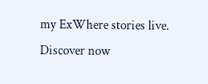my ExWhere stories live. Discover now